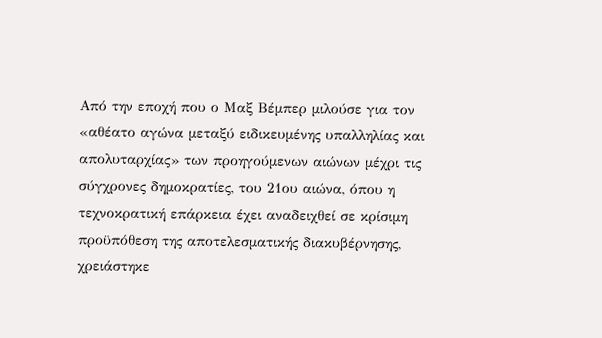Από την εποχή που ο Μαξ Βέμπερ μιλούσε για τον «αθέατο αγώνα μεταξύ ειδικευμένης υπαλληλίας και απολυταρχίας» των προηγούμενων αιώνων μέχρι τις σύγχρονες δημοκρατίες, του 21ου αιώνα, όπου η τεχνοκρατική επάρκεια έχει αναδειχθεί σε κρίσιμη προϋπόθεση της αποτελεσματικής διακυβέρνησης, χρειάστηκε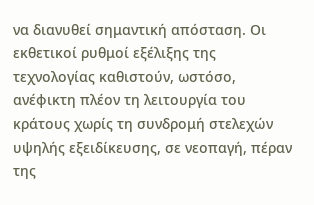να διανυθεί σημαντική απόσταση. Οι εκθετικοί ρυθμοί εξέλιξης της τεχνολογίας καθιστούν, ωστόσο, ανέφικτη πλέον τη λειτουργία του κράτους χωρίς τη συνδρομή στελεχών υψηλής εξειδίκευσης, σε νεοπαγή, πέραν της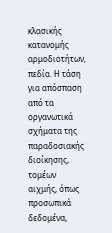κλασικής κατανομής αρμοδιοτήτων, πεδία. Η τάση για απόσπαση από τα οργανωτικά σχήματα της παραδοσιακής διοίκησης, τομέων αιχμής, όπως προσωπικά δεδομένα,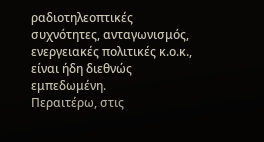ραδιοτηλεοπτικές συχνότητες, ανταγωνισμός, ενεργειακές πολιτικές κ.ο.κ., είναι ήδη διεθνώς εμπεδωμένη.
Περαιτέρω, στις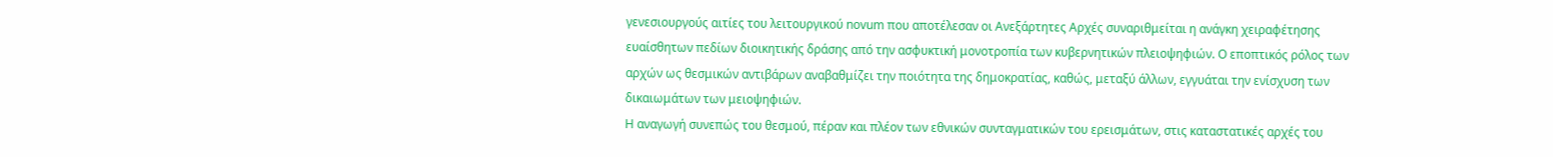γενεσιουργούς αιτίες του λειτουργικού novum που αποτέλεσαν οι Ανεξάρτητες Αρχές συναριθμείται η ανάγκη χειραφέτησης ευαίσθητων πεδίων διοικητικής δράσης από την ασφυκτική μονοτροπία των κυβερνητικών πλειοψηφιών. Ο εποπτικός ρόλος των αρχών ως θεσμικών αντιβάρων αναβαθμίζει την ποιότητα της δημοκρατίας, καθώς, μεταξύ άλλων, εγγυάται την ενίσχυση των δικαιωμάτων των μειοψηφιών.
Η αναγωγή συνεπώς του θεσμού, πέραν και πλέον των εθνικών συνταγματικών του ερεισμάτων, στις καταστατικές αρχές του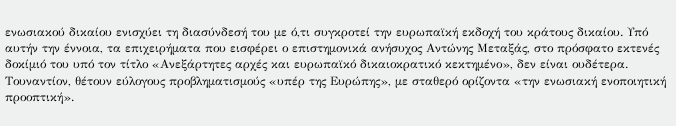ενωσιακού δικαίου ενισχύει τη διασύνδεσή του με ό,τι συγκροτεί την ευρωπαϊκή εκδοχή του κράτους δικαίου. Υπό αυτήν την έννοια, τα επιχειρήματα που εισφέρει ο επιστημονικά ανήσυχος Αντώνης Μεταξάς, στο πρόσφατο εκτενές δοκίμιό του υπό τον τίτλο «Ανεξάρτητες αρχές και ευρωπαϊκό δικαιοκρατικό κεκτημένο», δεν είναι ουδέτερα. Τουναντίον, θέτουν εύλογους προβληματισμούς «υπέρ της Ευρώπης», με σταθερό ορίζοντα «την ενωσιακή ενοποιητική προοπτική».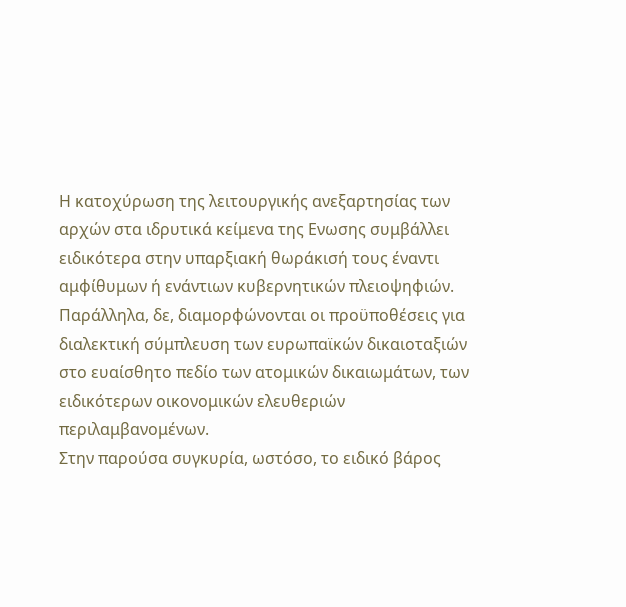Η κατοχύρωση της λειτουργικής ανεξαρτησίας των αρχών στα ιδρυτικά κείμενα της Ενωσης συμβάλλει ειδικότερα στην υπαρξιακή θωράκισή τους έναντι αμφίθυμων ή ενάντιων κυβερνητικών πλειοψηφιών. Παράλληλα, δε, διαμορφώνονται οι προϋποθέσεις για διαλεκτική σύμπλευση των ευρωπαϊκών δικαιοταξιών στο ευαίσθητο πεδίο των ατομικών δικαιωμάτων, των ειδικότερων οικονομικών ελευθεριών περιλαμβανομένων.
Στην παρούσα συγκυρία, ωστόσο, το ειδικό βάρος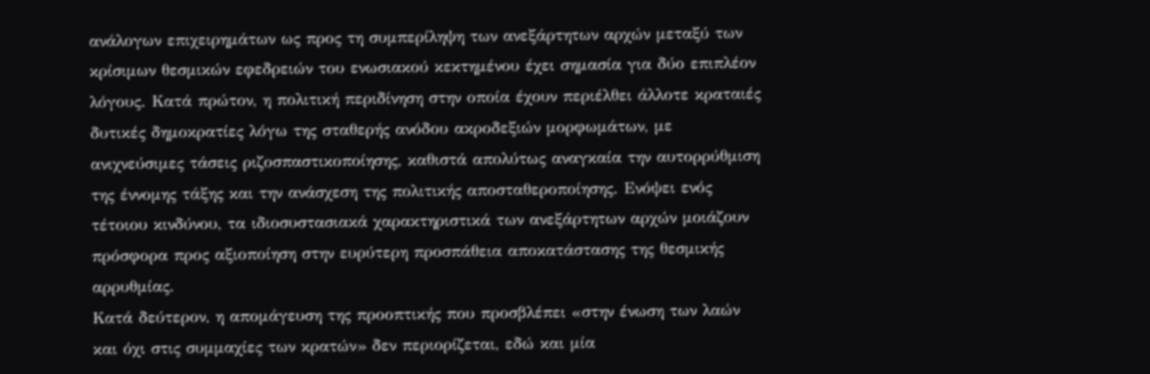ανάλογων επιχειρημάτων ως προς τη συμπερίληψη των ανεξάρτητων αρχών μεταξύ των κρίσιμων θεσμικών εφεδρειών του ενωσιακού κεκτημένου έχει σημασία για δύο επιπλέον λόγους. Κατά πρώτον, η πολιτική περιδίνηση στην οποία έχουν περιέλθει άλλοτε κραταιές δυτικές δημοκρατίες λόγω της σταθερής ανόδου ακροδεξιών μορφωμάτων, με ανιχνεύσιμες τάσεις ριζοσπαστικοποίησης, καθιστά απολύτως αναγκαία την αυτορρύθμιση της έννομης τάξης και την ανάσχεση της πολιτικής αποσταθεροποίησης. Ενόψει ενός τέτοιου κινδύνου, τα ιδιοσυστασιακά χαρακτηριστικά των ανεξάρτητων αρχών μοιάζουν πρόσφορα προς αξιοποίηση στην ευρύτερη προσπάθεια αποκατάστασης της θεσμικής αρρυθμίας.
Κατά δεύτερον, η απομάγευση της προοπτικής που προσβλέπει «στην ένωση των λαών και όχι στις συμμαχίες των κρατών» δεν περιορίζεται, εδώ και μία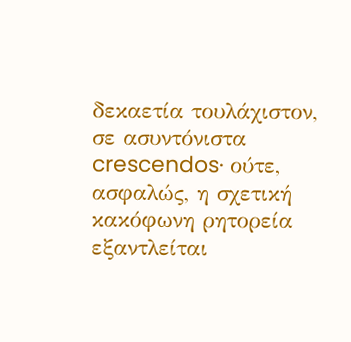δεκαετία τουλάχιστον, σε ασυντόνιστα crescendos· ούτε, ασφαλώς, η σχετική κακόφωνη ρητορεία εξαντλείται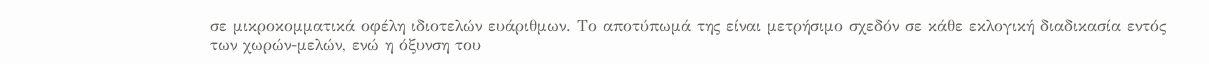σε μικροκομματικά οφέλη ιδιοτελών ευάριθμων. Το αποτύπωμά της είναι μετρήσιμο σχεδόν σε κάθε εκλογική διαδικασία εντός των χωρών-μελών, ενώ η όξυνση του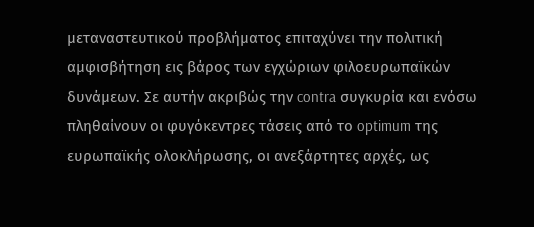μεταναστευτικού προβλήματος επιταχύνει την πολιτική αμφισβήτηση εις βάρος των εγχώριων φιλοευρωπαϊκών δυνάμεων. Σε αυτήν ακριβώς την contra συγκυρία και ενόσω πληθαίνουν οι φυγόκεντρες τάσεις από το optimum της ευρωπαϊκής ολοκλήρωσης, οι ανεξάρτητες αρχές, ως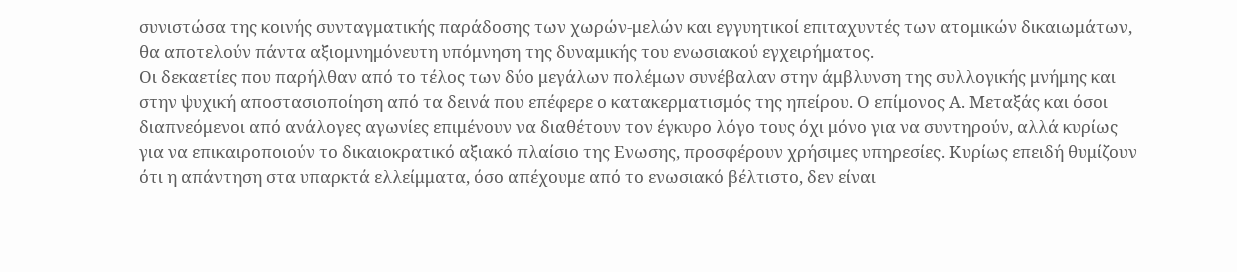συνιστώσα της κοινής συνταγματικής παράδοσης των χωρών-μελών και εγγυητικοί επιταχυντές των ατομικών δικαιωμάτων, θα αποτελούν πάντα αξιομνημόνευτη υπόμνηση της δυναμικής του ενωσιακού εγχειρήματος.
Οι δεκαετίες που παρήλθαν από το τέλος των δύο μεγάλων πολέμων συνέβαλαν στην άμβλυνση της συλλογικής μνήμης και στην ψυχική αποστασιοποίηση από τα δεινά που επέφερε ο κατακερματισμός της ηπείρου. Ο επίμονος Α. Μεταξάς και όσοι διαπνεόμενοι από ανάλογες αγωνίες επιμένουν να διαθέτουν τον έγκυρο λόγο τους όχι μόνο για να συντηρούν, αλλά κυρίως για να επικαιροποιούν το δικαιοκρατικό αξιακό πλαίσιο της Ενωσης, προσφέρουν χρήσιμες υπηρεσίες. Κυρίως επειδή θυμίζουν ότι η απάντηση στα υπαρκτά ελλείμματα, όσο απέχουμε από το ενωσιακό βέλτιστο, δεν είναι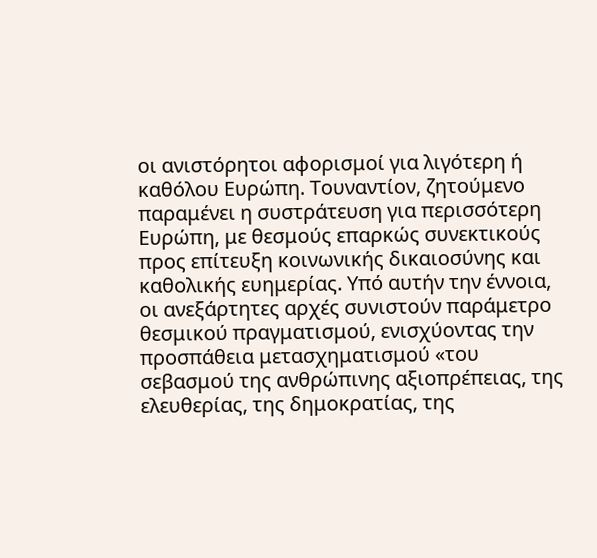οι ανιστόρητοι αφορισμοί για λιγότερη ή καθόλου Ευρώπη. Τουναντίον, ζητούμενο παραμένει η συστράτευση για περισσότερη Ευρώπη, με θεσμούς επαρκώς συνεκτικούς προς επίτευξη κοινωνικής δικαιοσύνης και καθολικής ευημερίας. Υπό αυτήν την έννοια, οι ανεξάρτητες αρχές συνιστούν παράμετρο θεσμικού πραγματισμού, ενισχύοντας την προσπάθεια μετασχηματισμού «του σεβασμού της ανθρώπινης αξιοπρέπειας, της ελευθερίας, της δημοκρατίας, της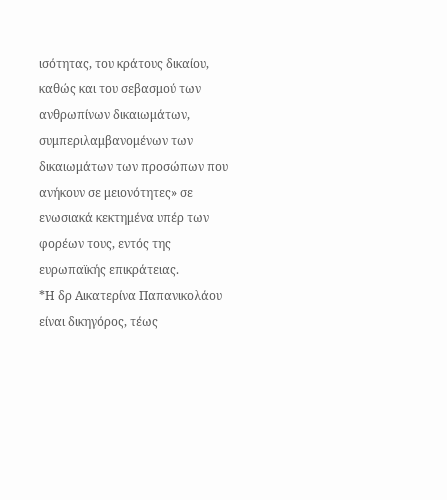ισότητας, του κράτους δικαίου, καθώς και του σεβασμού των ανθρωπίνων δικαιωμάτων, συμπεριλαμβανομένων των δικαιωμάτων των προσώπων που ανήκουν σε μειονότητες» σε ενωσιακά κεκτημένα υπέρ των φορέων τους, εντός της ευρωπαϊκής επικράτειας.
*Η δρ Αικατερίνα Παπανικολάου είναι δικηγόρος, τέως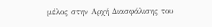μέλος στην Αρχή Διασφάλισης του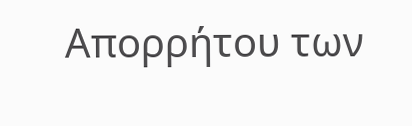Απορρήτου των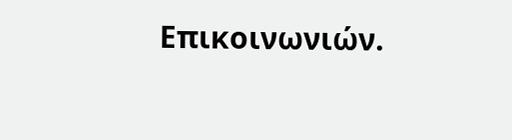Επικοινωνιών.